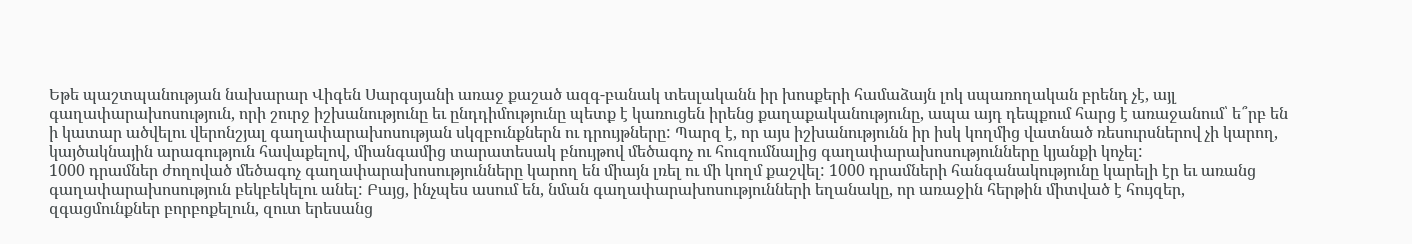Եթե պաշտպանության նախարար Վիգեն Սարգսյանի առաջ քաշած ազգ-բանակ տեսլականն իր խոսքերի համաձայն լոկ սպառողական բրենդ չէ, այլ գաղափարախոսություն, որի շուրջ իշխանությունը եւ ընդդիմությունը պետք է կառուցեն իրենց քաղաքականությունը, ապա այդ դեպքում հարց է առաջանում՝ ե՞րբ են ի կատար ածվելու վերոնշյալ գաղափարախոսության սկզբունքներն ու դրույթները: Պարզ է, որ այս իշխանությունն իր իսկ կողմից վատնած ռեսուրսներով չի կարող, կայծակնային արագություն հավաքելով, միանգամից տարատեսակ բնույթով մեծագոչ ու հուզումնալից գաղափարախոսությունները կյանքի կոչել:
1000 դրամներ ժողոված մեծագոչ գաղափարախոսությունները կարող են միայն լռել ու մի կողմ քաշվել: 1000 դրամների հանգանակությունը կարելի էր եւ առանց գաղափարախոսություն բեկբեկելու անել: Բայց, ինչպես ասում են, նման գաղափարախոսությունների եղանակը, որ առաջին հերթին միտված է հույզեր, զգացմունքներ բորբոքելուն, զուտ երեսանց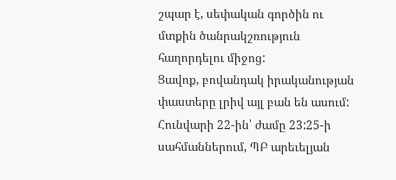շպար է, սեփական գործին ու մտքին ծանրակշռություն հաղորդելու միջոց:
Ցավոք, բովանդակ իրականության փաստերը լրիվ այլ բան են ասում: Հունվարի 22-ին՝ ժամը 23:25-ի սահմաններում, ՊԲ արեւելյան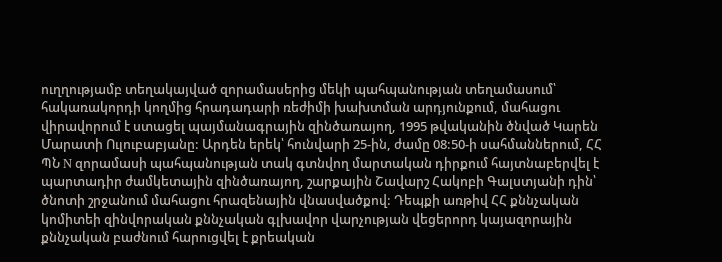ուղղությամբ տեղակայված զորամասերից մեկի պահպանության տեղամասում՝ հակառակորդի կողմից հրադադարի ռեժիմի խախտման արդյունքում, մահացու վիրավորում է ստացել պայմանագրային զինծառայող, 1995 թվականին ծնված Կարեն Մարատի Ուլուբաբյանը: Արդեն երեկ՝ հունվարի 25-ին, ժամը 08:50-ի սահմաններում, ՀՀ ՊՆ N զորամասի պահպանության տակ գտնվող մարտական դիրքում հայտնաբերվել է պարտադիր ժամկետային զինծառայող, շարքային Շավարշ Հակոբի Գալստյանի դին՝ ծնոտի շրջանում մահացու հրազենային վնասվածքով: Դեպքի առթիվ ՀՀ քննչական կոմիտեի զինվորական քննչական գլխավոր վարչության վեցերորդ կայազորային քննչական բաժնում հարուցվել է քրեական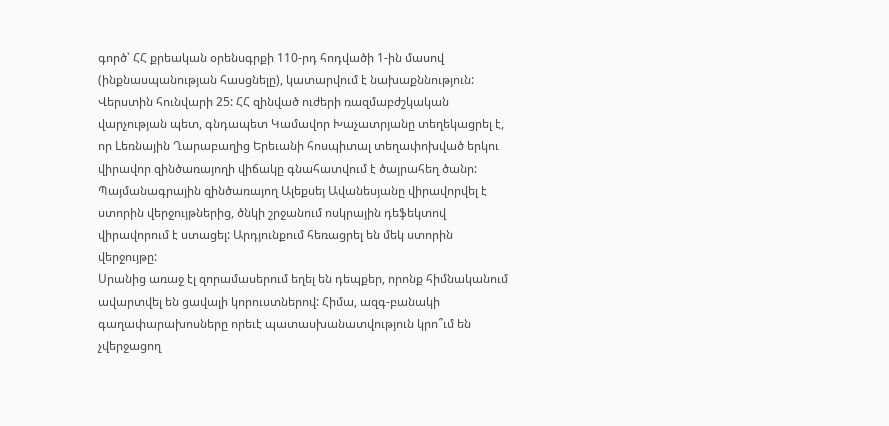գործ՝ ՀՀ քրեական օրենսգրքի 110-րդ հոդվածի 1-ին մասով (ինքնասպանության հասցնելը), կատարվում է նախաքննություն:
Վերստին հունվարի 25: ՀՀ զինված ուժերի ռազմաբժշկական վարչության պետ, գնդապետ Կամավոր Խաչատրյանը տեղեկացրել է, որ Lեռնային Ղարաբաղից Երեւանի հոսպիտալ տեղափոխված երկու վիրավոր զինծառայողի վիճակը գնահատվում է ծայրահեղ ծանր: Պայմանագրային զինծառայող Ալեքսեյ Ավանեսյանը վիրավորվել է ստորին վերջույթներից, ծնկի շրջանում ոսկրային դեֆեկտով վիրավորում է ստացել: Արդյունքում հեռացրել են մեկ ստորին վերջույթը:
Սրանից առաջ էլ զորամասերում եղել են դեպքեր, որոնք հիմնականում ավարտվել են ցավալի կորուստներով: Հիմա, ազգ-բանակի գաղափարախոսները որեւէ պատասխանատվություն կրո՞ւմ են չվերջացող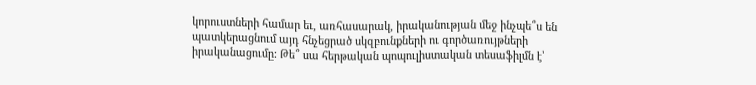կորուստների համար եւ, առհասարակ, իրականության մեջ ինչպե՞ս են պատկերացնում այդ հնչեցրած սկզբունքների ու գործառույթների իրականացումը: Թե՞ սա հերթական պոպուլիստական տեսաֆիլմն է՝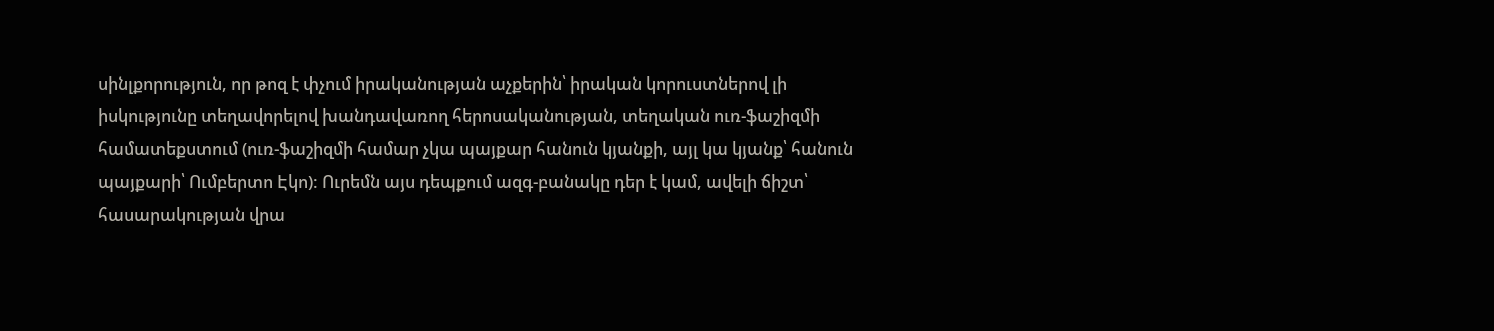սինլքորություն, որ թոզ է փչում իրականության աչքերին՝ իրական կորուստներով լի իսկությունը տեղավորելով խանդավառող հերոսականության, տեղական ուռ-ֆաշիզմի համատեքստում (ուռ-ֆաշիզմի համար չկա պայքար հանուն կյանքի, այլ կա կյանք՝ հանուն պայքարի՝ Ումբերտո Էկո): Ուրեմն այս դեպքում ազգ-բանակը դեր է կամ, ավելի ճիշտ՝ հասարակության վրա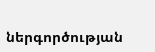ներգործության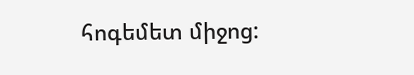հոգեմետ միջոց: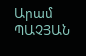Արամ ՊԱՉՅԱՆ